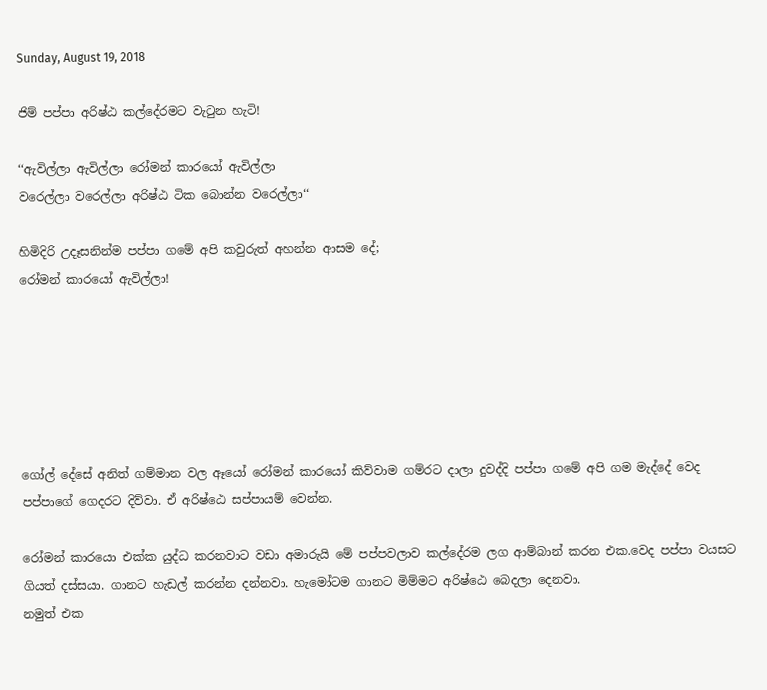Sunday, August 19, 2018

ජිම් පප්පා අරිෂ්ඨ කල්දේරමට වැටුන හැටි!

‘‘ඇවිල්ලා ඇවිල්ලා රෝමන් කාරයෝ ඇවිල්ලා
වරෙල්ලා වරෙල්ලා අරිෂ්ඨ ටික බොන්න වරෙල්ලා‘‘

හිමිදිරි උදෑසනින්ම පප්පා ගමේ අපි කවුරුත් අහන්න ආසම දේ;
රෝමන් කාරයෝ ඇවිල්ලා!






ගෝල් දේසේ අනිත් ගම්මාන වල ඈයෝ රෝමන් කාරයෝ කිව්වාම ගම්රට දාලා දුවද්දි පප්පා ගමේ අපි ගම මැද්දේ වෙද පප්පාගේ ගෙදරට දිව්වා. ඒ අරිෂ්ඨෙ සප්පායම් වෙන්න.

රෝමන් කාරයො එක්ක යුද්ධ කරනවාට වඩා අමාරුයි මේ පප්පවලාව කල්දේරම ලග ආම්බාන් කරන එක.වෙද පප්පා වයසට ගියත් දස්සයා. ගානට හැඩල් කරන්න දන්නවා. හැමෝටම ගානට මිම්මට අරිෂ්ඨෙ බෙදලා දෙනවා.
නමුත් එක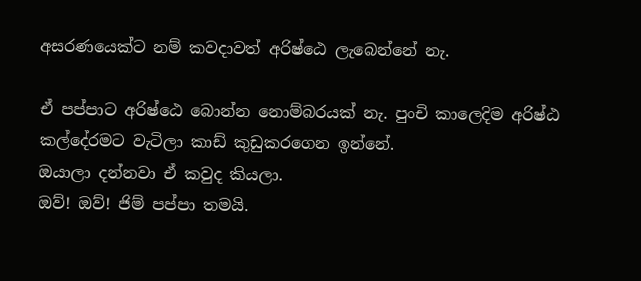අසරණයෙක්ට නම් කවදාවත් අරිෂ්ඨෙ ලැබෙන්නේ නැ.

ඒ පප්පාට අරිෂ්ඨෙ බොන්න නොම්බරයක් නැ. පුංචි කාලෙදිම අරිෂ්ඨ කල්දේරමට වැටිලා කාඩ් කුඩුකරගෙන ඉන්නේ.
ඔයාලා දන්නවා ඒ කවුද කියලා.
ඔව්! ඔව්! ජිම් පප්පා තමයි.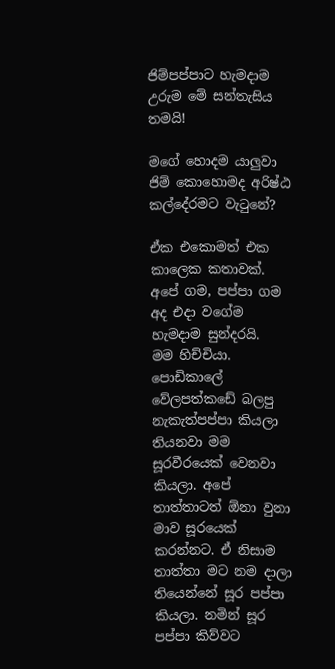ජිම්පප්පාට හැමදාම උරුම මේ සන්තැසිය තමයි!

මගේ හොදම යාලුවා ජිම් කොහොමද අරිෂ්ඨ කල්දේරමට වැටුනේ?

ඒක එකොමත් එක කාලෙක කතාවක්.
අපේ ගම, පප්පා ගම අද එදා වගේම හැමදාම සුන්දරයි.
මම හිච්චියා. පොඩිකාලේ වේලපත්කඩේ බලපු නැකැත්පප්පා කියලා තියනවා මම සූරවීරයෙක් වෙනවා කියලා. අපේ තාත්තාටත් ඕනා වුනා මාව සූරයෙක් කරන්නට. ඒ නිසාම තාත්තා මට නම දාලා තියෙන්නේ සූර පප්පා කියලා. නමින් සූර පප්පා කිව්වට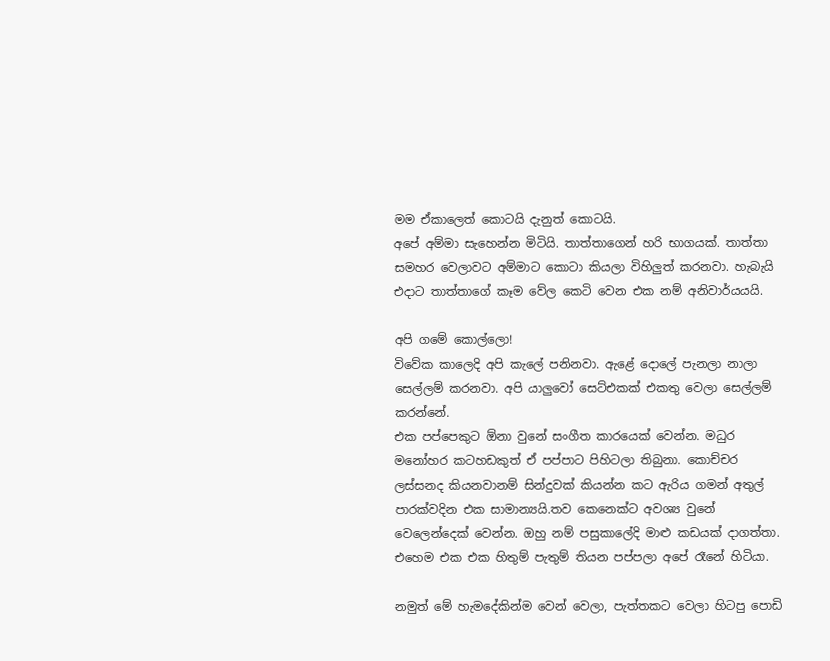මම ඒකාලෙත් කොටයි දැනුත් කොටයි.
අපේ අම්මා සැහෙන්න මිටියි. තාත්තාගෙන් හරි භාගයක්. තාත්තා සමහර වෙලාවට අම්මාට කොටා කියලා විහිලුත් කරනවා. හැබැයි එදාට තාත්තාගේ කෑම වේල කෙටි වෙන එක නම් අනිවාර්යයයි.

අපි ගමේ කොල්ලො!
විවේක කාලෙදි අපි කැලේ පනිනවා. ඇළේ දොලේ පැනලා නාලා සෙල්ලම් කරනවා. අපි යාලුවෝ සෙට්එකක් එකතු වෙලා සෙල්ලම් කරන්නේ.
එක පප්පෙකුට ඕනා වුනේ සංගීත කාරයෙක් වෙන්න. මධුර මනෝහර කටහඩකුත් ඒ පප්පාට පිහිටලා තිබුනා. කොච්චර ලස්සනද කියනවානම් සින්දුවක් කියන්න කට ඇරිය ගමන් අතුල් පාරක්වදින එක සාමාන්‍යයි.තව කෙනෙක්ට අවශ්‍ය වුනේ වෙලෙන්දෙක් වෙන්න. ඔහු නම් පසුකාලේදි මාළු කඩයක් දාගත්තා. එහෙම එක එක හිතුම් පැතුම් තියන පප්පලා අපේ රෑනේ හිටියා.

නමුත් මේ හැමදේකින්ම වෙන් වෙලා, පැත්තකට වෙලා හිටපු පොඩි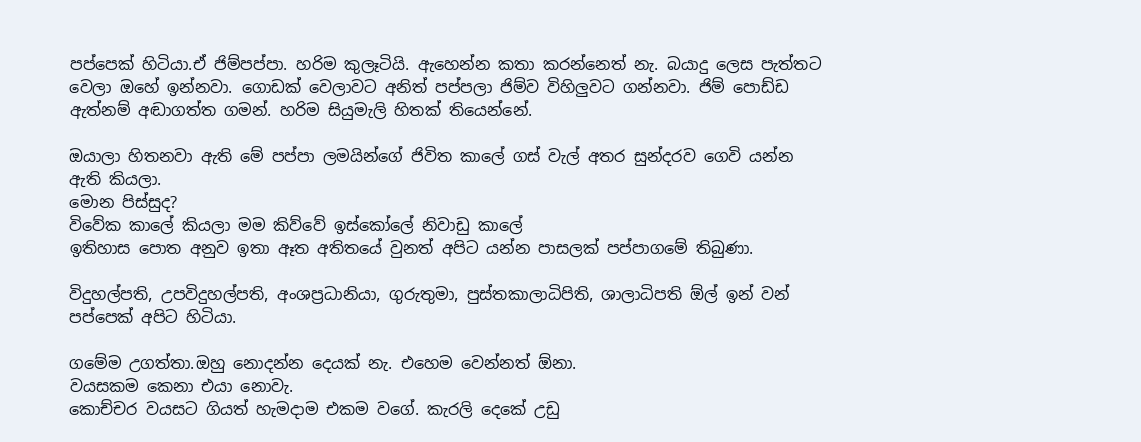පප්පෙක් හිටියා.ඒ ජිම්පප්පා. හරිම කුලෑටියි. ඇහෙන්න කතා කරන්නෙත් නැ. බයාදු ලෙස පැත්තට වෙලා ඔහේ ඉන්නවා. ගොඩක් වෙලාවට අනිත් පප්පලා ජිම්ව විහිලුවට ගන්නවා. ජිම් පොඩ්ඩ ඇත්නම් අඬාගත්ත ගමන්. හරිම සියුමැලි හිතක් තියෙන්නේ.

ඔයාලා හිතනවා ඇති මේ පප්පා ලමයින්ගේ ජිවිත කාලේ ගස් වැල් අතර සුන්දරව ගෙවි යන්න ඇති කියලා.
මොන පිස්සුද?
විවේක කාලේ කියලා මම කිව්වේ ඉස්කෝලේ නිවාඩු කාලේ
ඉතිහාස පොත අනුව ඉතා ඈත අතිතයේ වුනත් අපිට යන්න පාසලක් පප්පාගමේ තිබුණා.

විදුහල්පති, උපවිදුහල්පති, අංශප්‍රධානියා, ගුරුතුමා, පුස්තකාලාධිපිති, ශාලාධිපති ඕල් ඉන් වන් පප්පෙක් අපිට හිටියා.

ගමේම උගත්තා.ඔහු නොදන්න දෙයක් නැ. එහෙම වෙන්නත් ඕනා.
වයසකම කෙනා එයා නොවැ.
කොච්චර වයසට ගියත් හැමදාම එකම වගේ. කැරලි දෙකේ උඩු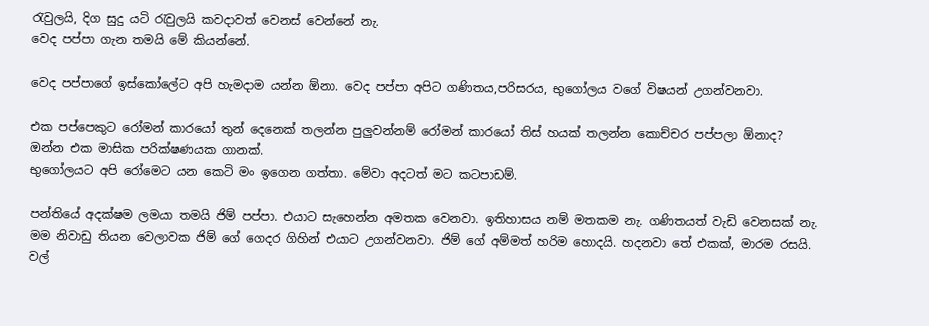රැවුලයි, දිග සුදු යටි රැවුලයි කවදාවත් වෙනස් වෙන්නේ නැ.
වෙද පප්පා ගැන තමයි මේ කියන්නේ.

වෙද පප්පාගේ ඉස්කෝලේට අපි හැමදාම යන්න ඕනා. වෙද පප්පා අපිට ගණිතය,පරිසරය, භුගෝලය වගේ විෂයන් උගන්වනවා.

එක පප්පෙකුට රෝමන් කාරයෝ තුන් දෙනෙක් තලන්න පුලුවන්නම් රෝමන් කාරයෝ තිස් හයක් තලන්න කොච්චර පප්පලා ඕනාද?
ඔන්න එක මාසික පරික්ෂණයක ගානක්.
භුගෝලයට අපි රෝමෙට යන කෙටි මං ඉගෙන ගත්තා. මේවා අදටත් මට කටපාඩම්.

පන්තියේ අදක්ෂම ලමයා තමයි ජිම් පප්පා. එයාට සැහෙන්න අමතක වෙනවා. ඉතිහාසය නම් මතකම නැ. ගණිතයත් වැඩි වෙනසක් නැ.
මම නිවාඩු තියන වෙලාවක ජිම් ගේ ගෙදර ගිහින් එයාට උගන්වනවා. ජිම් ගේ අම්මත් හරිම හොදයි. හදනවා තේ එකක්, මාරම රසයි.
වල්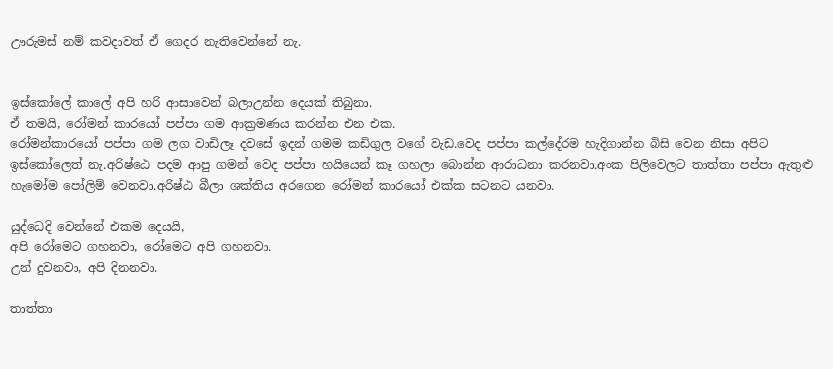ඌරුමස් නම් කවදාවත් ඒ ගෙදර නැතිවෙන්නේ නැ.


ඉස්කෝලේ කාලේ අපි හරි ආසාවෙන් බලාඋන්න දෙයක් තිබුනා.
ඒ තමයි, රෝමන් කාරයෝ පප්පා ගම ආක්‍රමණය කරන්න එන එක.
රෝමන්කාරයෝ පප්පා ගම ලග වාඩිලෑ දවසේ ඉදන් ගමම කඩිගුල වගේ වැඩ.වෙද පප්පා කල්දේරම හැදිගාන්න බිසි වෙන නිසා අපිට ඉස්කෝලෙත් නැ.අරිෂ්ඨෙ පදම ආපු ගමන් වෙද පප්පා හයියෙන් කෑ ගහලා බොන්න ආරාධනා කරනවා.අංක පිලිවෙලට තාත්තා පප්පා ඇතුළු හැමෝම පෝලිම් වෙනවා.අරිෂ්ඨ බීලා ශක්තිය අරගෙන රෝමන් කාරයෝ එක්ක සටනට යනවා.

යුද්ධෙදි වෙන්නේ එකම දෙයයි,
අපි රෝමෙට ගහනවා, රෝමෙට අපි ගහනවා.
උන් දුවනවා, අපි දිනනවා.

තාත්තා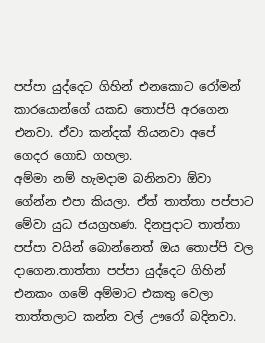පප්පා යුද්දෙට ගිහින් එනකොට රෝමන් කාරයොන්ගේ යකඩ තොප්පි අරගෙන එනවා. ඒවා කන්දක් තියනවා අපේ ගෙදර ගොඩ ගහලා.
අම්මා නම් හැමදාම බනිනවා ඕවා ගේන්න එපා කියලා. ඒත් තාත්තා පප්පාට මේවා යුධ ජයග්‍රහණ. දිනපුදාට තාත්තා පප්පා වයින් බොන්නෙත් ඔය තොප්පි වල දාගෙන.තාත්තා පප්පා යුද්දෙට ගිහින් එනකං ගමේ අම්මාට එකතු වෙලා තාත්තලාට කන්න වල් ඌරෝ බදිනවා.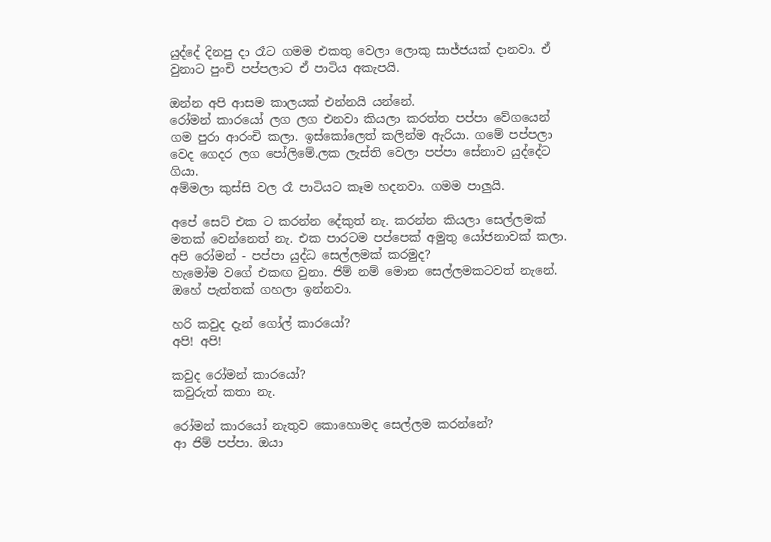යුද්දේ දිනපු දා රෑට ගමම එකතු වෙලා ලොකු සාජ්ජයක් දානවා. ඒ වුනාට පුංචි පප්පලාට ඒ පාටිය අකැපයි.

ඔන්න අපි ආසම කාලයක් එන්නයි යන්නේ.
රෝමන් කාරයෝ ලග ලග එනවා කියලා කරත්ත පප්පා වේගයෙන් ගම පුරා ආරංචි කලා. ඉස්කෝලෙත් කලින්ම ඇරියා. ගමේ පප්පලා වෙද ගෙදර ලග පෝලිමේ.ලක ලැස්ති වෙලා පප්පා සේනාව යුද්දේට ගියා.
අම්මලා කුස්සි වල රෑ පාටියට කෑම හදනවා. ගමම පාලුයි.

අපේ සෙට් එක ට කරන්න දේකුත් නැ. කරන්න කියලා සෙල්ලමක් මතක් වෙන්නෙත් නැ. එක පාරටම පප්පෙක් අමුතු යෝජනාවක් කලා.
අපි රෝමන් - පප්පා යුද්ධ සෙල්ලමක් කරමුද?
හැමෝම වගේ එකඟ වුනා. ජිම් නම් මොන සෙල්ලමකටවත් නැනේ. ඔහේ පැත්තක් ගහලා ඉන්නවා.

හරි කවුද දැන් ගෝල් කාරයෝ?
අපි! අපි!

කවුද රෝමන් කාරයෝ?
කවුරුත් කතා නැ.

රෝමන් කාරයෝ නැතුව කොහොමද සෙල්ලම කරන්නේ?
ආ ජිම් පප්පා. ඔයා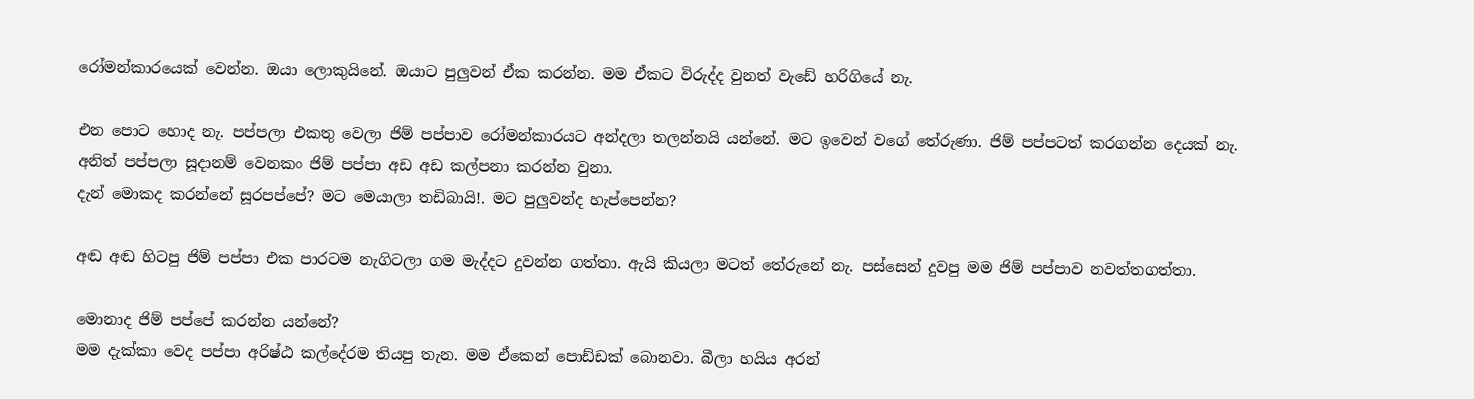රෝමන්කාරයෙක් වෙන්න. ඔයා ලොකුයිනේ. ඔයාට පුලුවන් ඒක කරන්න. මම ඒකට විරුද්ද වුනත් වැඩේ හරිගියේ නැ.

එන පොට හොද නැ. පප්පලා එකතු වෙලා ජිම් පප්පාව රෝමන්කාරයට අන්දලා තලන්නයි යන්නේ. මට ඉවෙන් වගේ තේරුණා. ජිම් පප්පටත් කරගන්න දෙයක් නැ. අනිත් පප්පලා සූදානම් වෙනකං ජිම් පප්පා අඩ අඩ කල්පනා කරන්න වුනා.
දැන් මොකද කරන්නේ සූරපප්පේ? මට මෙයාලා තඩිබායි!. මට පුලුවන්ද හැප්පෙන්න?

අඬ අඬ හිටපු ජිම් පප්පා එක පාරටම නැගිටලා ගම මැද්දට දුවන්න ගත්තා. ඇයි කියලා මටත් තේරුනේ නැ. පස්සෙන් දුවපු මම ජිම් පප්පාව නවත්තගත්තා.

මොනාද ජිම් පප්පේ කරන්න යන්නේ?
මම දැක්කා වෙද පප්පා අරිෂ්ඨ කල්දේරම තියපු තැන. මම ඒකෙන් පොඩ්ඩක් බොනවා. බීලා හයිය අරන්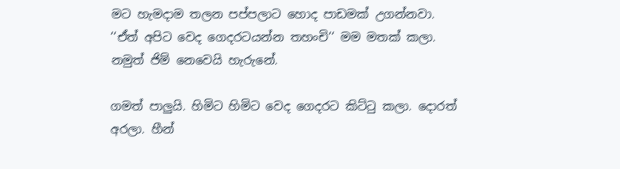මට හැමදාම තලන පප්පලාට හොද පාඩමක් උගන්නවා.
‘‘ඒත් අපිට වෙද ගෙදරටයන්න තහංචි‘‘ මම මතක් කලා. නමුත් ජිම් නෙවෙයි හැරුනේ.

ගමත් පාලුයි. හිමිට හිමිට වෙද ගෙදරට කිට්ටු කලා. දොරත් අරලා. හීන්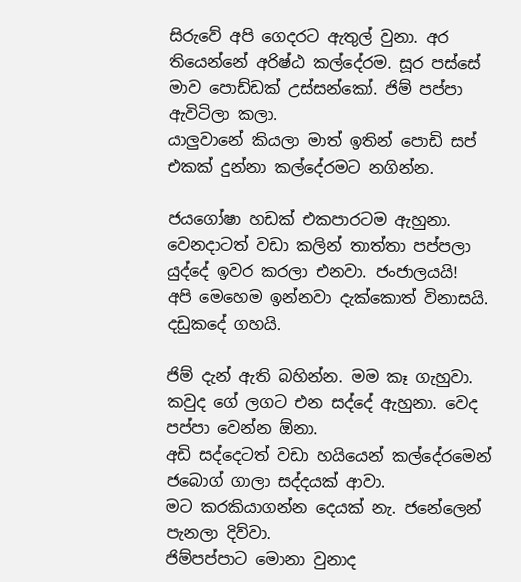සිරුවේ අපි ගෙදරට ඇතුල් වුනා. අර තියෙන්නේ අරිෂ්ඨ කල්දේරම. සූර පස්සේ මාව පොඩ්ඩක් උස්සන්කෝ. ජිම් පප්පා ඇවිටිලා කලා.
යාලුවානේ කියලා මාත් ඉතින් පොඩි සප් එකක් දුන්නා කල්දේරමට නගින්න.

ජයගෝෂා හඩක් එකපාරටම ඇහුනා.
වෙනදාටත් වඩා කලින් තාත්තා පප්පලා යුද්දේ ඉවර කරලා එනවා. ජංජාලයයි!
අපි මෙහෙම ඉන්නවා දැක්කොත් විනාසයි.
දඩුකදේ ගහයි.

ජිම් දැන් ඇති බහින්න. මම කෑ ගැහුවා. කවුද ගේ ලගට එන සද්දේ ඇහුනා. වෙද පප්පා වෙන්න ඕනා.
අඩි සද්දෙටත් වඩා හයියෙන් කල්දේරමෙන් ජබොග් ගාලා සද්දයක් ආවා.
මට කරකියාගන්න දෙයක් නැ. ජනේලෙන් පැනලා දිව්වා.
ජිම්පප්පාට මොනා වුනාද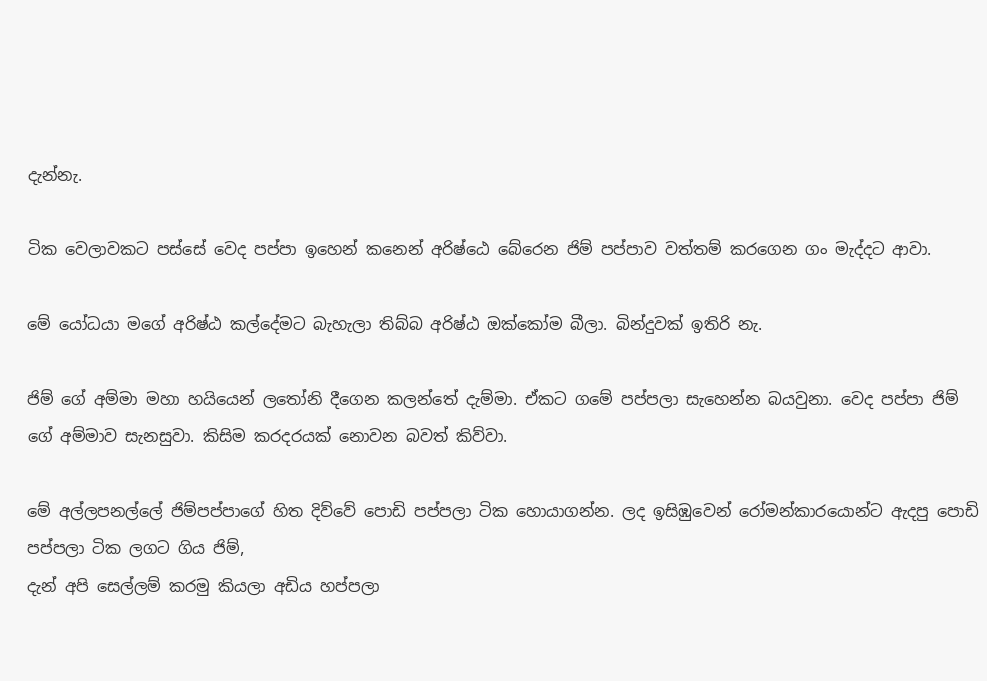දැන්නැ.

ටික වෙලාවකට පස්සේ වෙද පප්පා ඉහෙන් කනෙන් අරිෂ්ඨෙ බේරෙන ජිම් පප්පාව වත්තම් කරගෙන ගං මැද්දට ආවා.

මේ යෝධයා මගේ අරිෂ්ඨ කල්දේමට බැහැලා තිබ්බ අරිෂ්ඨ ඔක්කෝම බීලා. බින්දුවක් ඉතිරි නැ.

ජිම් ගේ අම්මා මහා හයියෙන් ලතෝනි දීගෙන කලන්තේ දැම්මා. ඒකට ගමේ පප්පලා සැහෙන්න බයවුනා. වෙද පප්පා ජිම් ගේ අම්මාව සැනසුවා. කිසිම කරදරයක් නොවන බවත් කිව්වා.

මේ අල්ලපනල්ලේ ජිම්පප්පාගේ හිත දිව්වේ පොඩි පප්පලා ටික හොයාගන්න. ලද ඉසිඹුවෙන් රෝමන්කාරයොන්ට ඇදපු පොඩි පප්පලා ටික ලගට ගිය ජිම්,
දැන් අපි සෙල්ලම් කරමු කියලා අඩිය හප්පලා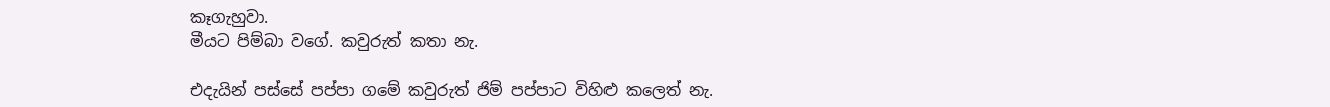කෑගැහුවා.
මීයට පිම්බා වගේ. කවුරුත් කතා නැ.

එදැයින් පස්සේ පප්පා ගමේ කවුරුත් ජිම් පප්පාට විහිළු කලෙත් නැ.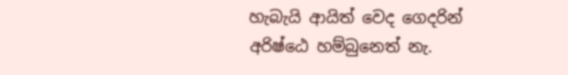හැබැයි ආයිත් වෙද ගෙදරින් අරිෂ්ඨෙ හම්බුනෙත් නැ.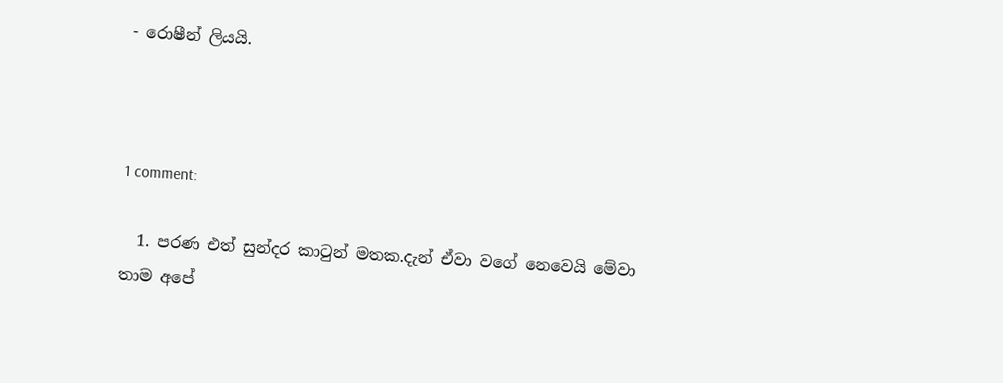- රොෂීන් ලියයි.



1 comment:

  1. පරණ එත් සුන්දර කාටුන් මතක.දැන් ඒවා වගේ නෙවෙයි මේවා තාම අපේ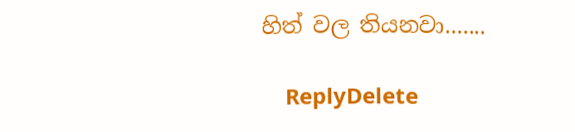හිත් වල තියනවා.......

    ReplyDelete